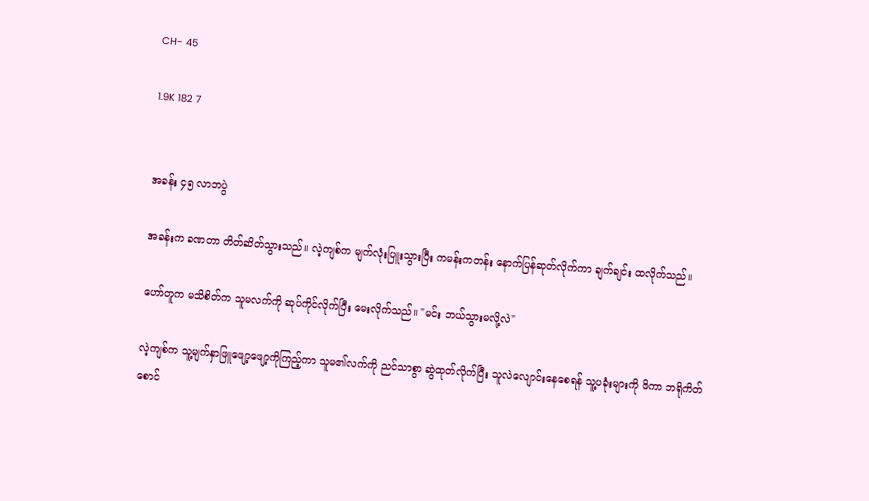CH- 45

1.9K 182 7


အခန်း ၄၅ လာဘပွဲ

အခန်းက ခဏတာ တိတ်ဆိတ်သွားသည်။ လဲ့ကျစ်က မျက်လုံးပြူးသွားပြီး ကမန်းကတန်း နောက်ပြန်ဆုတ်လိုက်ကာ ချက်ချင်း ထလိုက်သည်။

ဟော်တူက မသိစိတ်က သူမလက်ကို ဆုပ်ကိုင်လိုက်ပြီး မေးလိုက်သည်။ "မင်း ဘယ်သွားမလို့လဲ"

လဲ့ကျစ်က သူ့မျက်နှာဖြူဖျော့ဖျော့ကိုကြည့်ကာ သူမ၏လက်ကို ညင်သာစွာ ဆွဲထုတ်လိုက်ပြီး သူလဲလျောင်းနေစေရန် သူ့ပခုံးများကို ဖိကာ ဘရိုကိတ်စောင်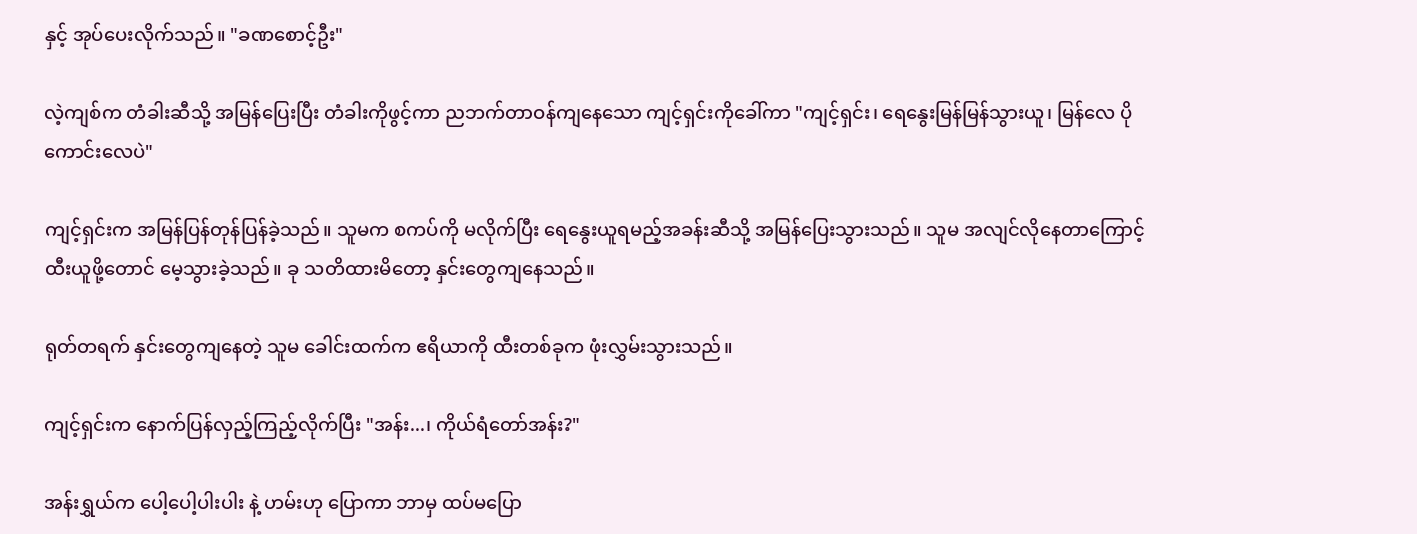နှင့် အုပ်ပေးလိုက်သည်။ "ခဏစောင့်ဦး"

လဲ့ကျစ်က တံခါးဆီသို့ အမြန်ပြေးပြီး တံခါးကိုဖွင့်ကာ ညဘက်တာဝန်ကျနေသော ကျင့်ရှင်းကိုခေါ်ကာ "ကျင့်ရှင်း၊ ရေနွေးမြန်မြန်သွားယူ၊ မြန်လေ ပိုကောင်းလေပဲ"

ကျင့်ရှင်းက အမြန်ပြန်တုန်ပြန်ခဲ့သည်။ သူမက စကပ်ကို မလိုက်ပြီး ရေနွေးယူရမည့်အခန်းဆီသို့ အမြန်ပြေးသွားသည်။ သူမ အလျင်လိုနေတာကြောင့် ထီးယူဖို့တောင် မေ့သွားခဲ့သည်။ ခု သတိထားမိတော့ နှင်းတွေကျနေသည်။

ရုတ်တရက် နှင်းတွေကျနေတဲ့ သူမ ခေါင်းထက်က ဧရိယာကို ထီးတစ်ခုက ဖုံးလွှမ်းသွားသည်။

ကျင့်ရှင်းက နောက်ပြန်လှည့်ကြည့်လိုက်ပြီး "အန်း...၊ ကိုယ်ရံတော်အန်း?"

အန်းရွှယ်က ပေါ့ပေါ့ပါးပါး နဲ့ ဟမ်းဟု ပြောကာ ဘာမှ ထပ်မပြော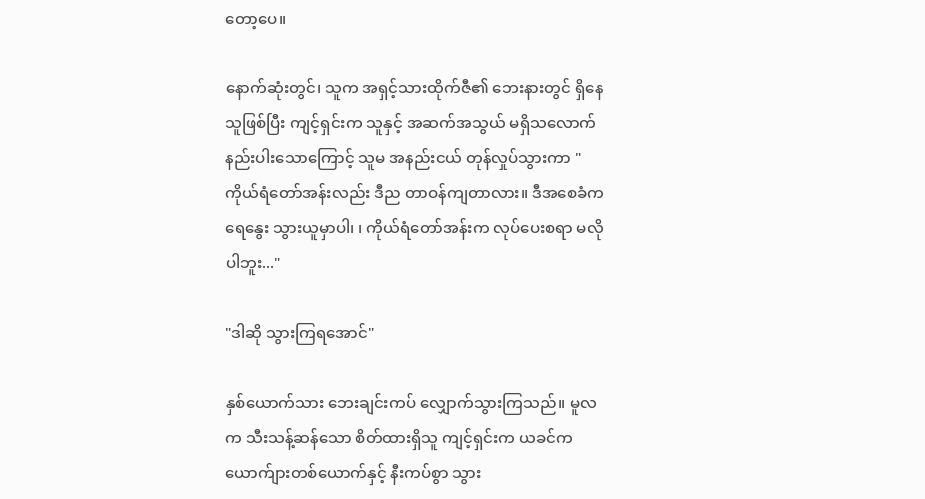တော့ပေ။

နောက်ဆုံးတွင်၊ သူက အရှင့်သားထိုက်ဇီ၏ ဘေးနားတွင် ရှိနေသူဖြစ်ပြီး ကျင့်ရှင်းက သူနှင့် အဆက်အသွယ် မရှိသလောက် နည်းပါးသောကြောင့် သူမ အနည်းငယ် တုန်လှုပ်သွားကာ "ကိုယ်ရံတော်အန်းလည်း ဒီည တာဝန်ကျတာလား။ ဒီအစေခံက ရေနွေး သွားယူမှာပါ၊ ၊ ကိုယ်ရံတော်အန်းက လုပ်ပေးစရာ မလိုပါဘူး..."

"ဒါဆို သွားကြရအောင်"

နှစ်ယောက်သား ဘေးချင်းကပ် လျှောက်သွားကြသည်။ မူလက သီးသန့်ဆန်သော စိတ်ထားရှိသူ ကျင့်ရှင်းက ယခင်က ယောက်ျားတစ်ယောက်နှင့် နီးကပ်စွာ သွား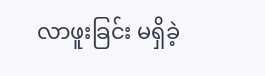လာဖူးခြင်း မရှိခဲ့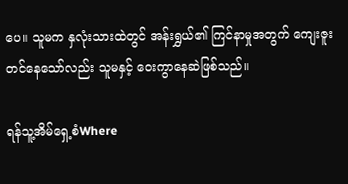ပေ။ သူမက နှလုံးသားထဲတွင် အန်းရွှယ်၏ ကြင်နာမှုအတွက် ကျေးဇူးတင်နေသော်လည်း သူမနှင့် ဝေးကွာနေဆဲဖြစ်သည်။

ရန်သူ့အိမ်ရှေ့စံWhere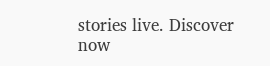stories live. Discover now